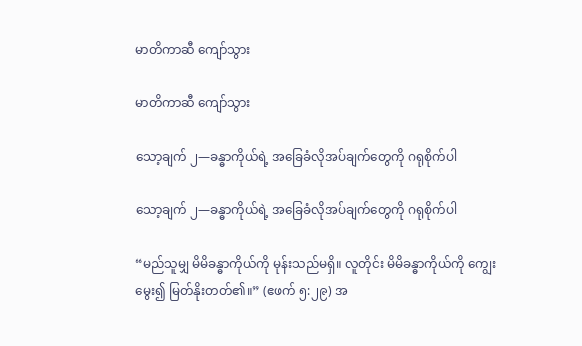မာတိကာဆီ ကျော်သွား

မာတိကာဆီ ကျော်သွား

သော့ချက် ၂—ခန္ဓာကိုယ်ရဲ့ အခြေခံလိုအပ်ချက်တွေကို ဂရုစိုက်ပါ

သော့ချက် ၂—ခန္ဓာကိုယ်ရဲ့ အခြေခံလိုအပ်ချက်တွေကို ဂရုစိုက်ပါ

“မည်သူမျှ မိမိခန္ဓာကိုယ်ကို မုန်းသည်မရှိ။ လူတိုင်း မိမိခန္ဓာကိုယ်ကို ကျွေးမွေး၍ မြတ်နိုးတတ်၏။” (ဧဖက် ၅:၂၉) အ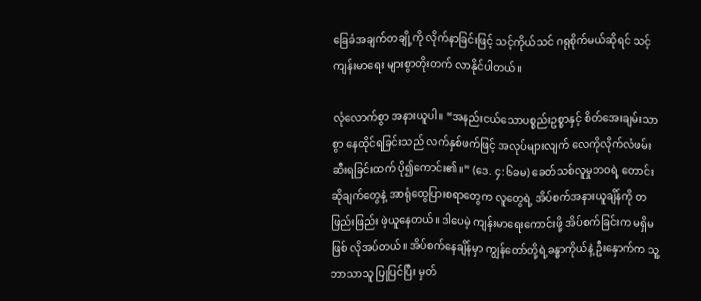ခြေခံအချက်တချို့ကို လိုက်နာခြင်းဖြင့် သင့်ကိုယ်သင် ဂရုစိုက်မယ်ဆိုရင် သင့်ကျန်းမာရေး များစွာတိုးတက် လာနိုင်ပါတယ်။

လုံလောက်စွာ အနားယူပါ။ “အနည်းငယ်သောပစ္စည်းဥစ္စာနှင့် စိတ်အေးချမ်းသာစွာ နေထိုင်ရခြင်းသည် လက်နှစ်ဖက်ဖြင့် အလုပ်များလျက် လေကိုလိုက်လံဖမ်းဆီးရခြင်းထက် ပို၍ကောင်း၏။” (ဒေ. ၄:၆ခမ) ခေတ်သစ်လူမှုဘဝရဲ့ တောင်းဆိုချက်တွေနဲ့ အာရုံထွေပြားစရာတွေက လူတွေရဲ့ အိပ်စက်အနားယူချိန်ကို တဖြည်းဖြည်း ဖဲ့ယူနေတယ်။ ဒါပေမဲ့ ကျန်းမာရေးကောင်းဖို့ အိပ်စက်ခြင်းက မရှိမဖြစ် လိုအပ်တယ်။ အိပ်စက်နေချိန်မှာ ကျွန်တော်တို့ရဲ့ခန္ဓာကိုယ်နဲ့ ဦးနှောက်က သူ့ဘာသာသူ ပြုပြင်ပြီး မှတ်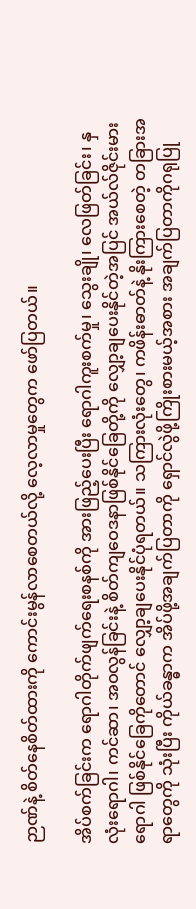ဉာဏ်နဲ့ စိတ်နေစိတ်ထားကို ကောင်းမွန်လာစေတယ်လို့ လေ့လာမှုတွေက ဖော်ပြတယ်။

အိပ်စက်ခြင်းက ရောဂါတိုက်ဖျက်ရေးစနစ်ကို အားဖြည့်ပေးပြီး ရောဂါကူးစက်မှု၊ သွေးချို၊ လေဖြတ်ခြင်း၊ နှလုံးရောဂါ၊ ကင်ဆာ၊ အဝလွန်ခြင်းနဲ့ စိတ်ကျဝေဒနာဖြစ်နိုင်ခြေတို့ကို လျှော့ချပေးနိုင်တဲ့အပြင် အယ်လ်ဇိုင်းမားရောဂါ ဖြစ်နိုင်ခြေကိုတောင် လျှော့ချပေးနိုင်ပုံရတယ်။ သကြားလုံးတွေ၊ ကဖိန်းဓာတ်နဲ့ နိုးကြားစေတဲ့ တခြားအရာတွေကို သုံးပြီး ကိုယ်ခန္ဓာက အိပ်ဖို့အချက်ပြတာကို ရှောင်လွဲဖို့ကြိုးစားမယ့်အစား အချက်ပြတာကိုဂရုပြု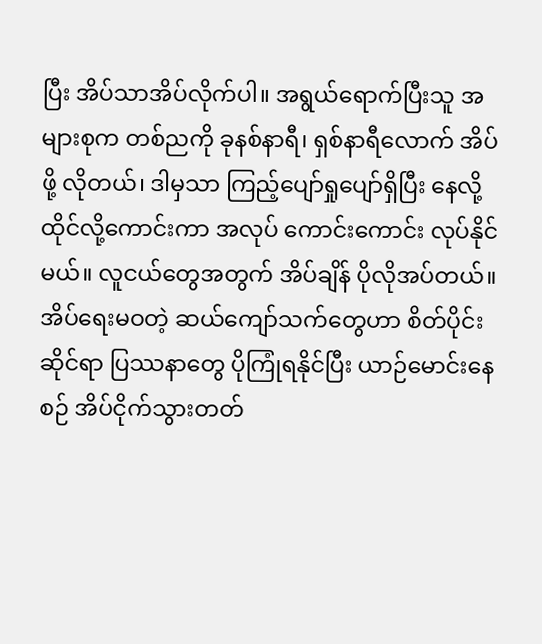ပြီး အိပ်သာအိပ်လိုက်ပါ။ အရွယ်ရောက်ပြီးသူ အများစုက တစ်ညကို ခုနစ်နာရီ၊ ရှစ်နာရီလောက် အိပ်ဖို့ လိုတယ်၊ ဒါမှသာ ကြည့်ပျော်ရှုပျော်ရှိပြီး နေလို့ထိုင်လို့ကောင်းကာ အလုပ် ကောင်းကောင်း လုပ်နိုင်မယ်။ လူငယ်တွေအတွက် အိပ်ချိန် ပိုလိုအပ်တယ်။ အိပ်ရေးမဝတဲ့ ဆယ်ကျော်သက်တွေဟာ စိတ်ပိုင်းဆိုင်ရာ ပြဿနာတွေ ပိုကြုံရနိုင်ပြီး ယာဉ်မောင်းနေစဉ် အိပ်ငိုက်သွားတတ်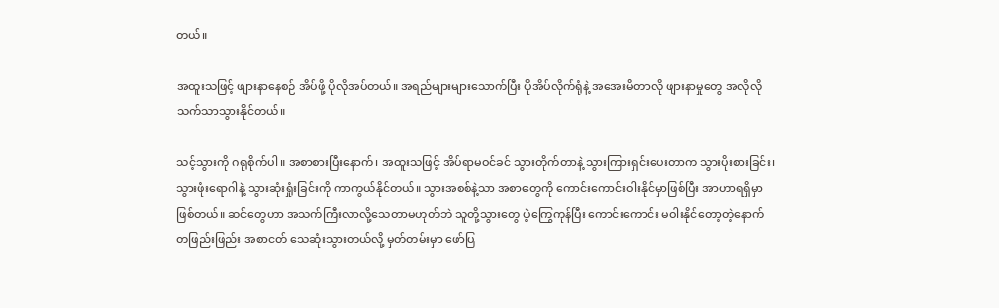တယ်။

အထူးသဖြင့် ဖျားနာနေစဉ် အိပ်ဖို့ ပိုလိုအပ်တယ်။ အရည်များများသောက်ပြီး ပိုအိပ်လိုက်ရုံနဲ့ အအေးမိတာလို ဖျားနာမှုတွေ အလိုလို သက်သာသွားနိုင်တယ်။

သင့်သွားကို ဂရုစိုက်ပါ။ အစာစားပြီးနောက်၊ အထူးသဖြင့် အိပ်ရာမဝင်ခင် သွားတိုက်တာနဲ့ သွားကြားရှင်းပေးတာက သွားပိုးစားခြင်း၊ သွားဖုံးရောဂါနဲ့ သွားဆုံးရှုံးခြင်းကို ကာကွယ်နိုင်တယ်။ သွားအစစ်နဲ့သာ အစာတွေကို ကောင်းကောင်းဝါးနိုင်မှာဖြစ်ပြီး အာဟာရရှိမှာ ဖြစ်တယ်။ ဆင်တွေဟာ အသက်ကြီးလာလို့သေတာမဟုတ်ဘဲ သူတို့သွားတွေ ပဲ့ကြွေကုန်ပြီး ကောင်းကောင်း မဝါးနိုင်တော့တဲ့နောက် တဖြည်းဖြည်း အစာငတ် သေဆုံးသွားတယ်လို့ မှတ်တမ်းမှာ ဖော်ပြ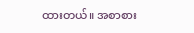ထားတယ်။ အစာစား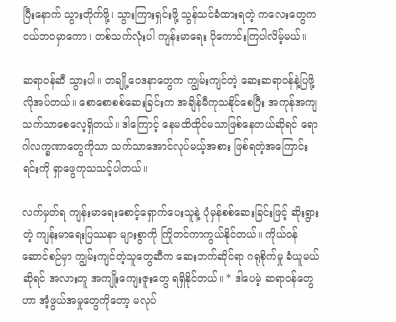ပြီးနောက် သွားတိုက်ဖို့၊ သွားကြားရှင်းဖို့ သွန်သင်ခံထားရတဲ့ ကလေးတွေက ငယ်ဘဝမှာကော၊ တစ်သက်လုံးပါ ကျန်းမာရေး ပိုကောင်းကြပါလိမ့်မယ်။

ဆရာဝန်ဆီ သွားပါ။ တချို့ဝေဒနာတွေက ကျွမ်းကျင်တဲ့ ဆေးဆရာဝန်နဲ့ပြဖို့ လိုအပ်တယ်။ စောစောစစ်ဆေးခြင်းက အချိန်မီကုသနိုင်စေပြီး အကုန်အကျ သက်သာစေလေ့ရှိတယ်။ ဒါကြောင့် နေမထိထိုင်မသာဖြစ်နေတယ်ဆိုရင် ရောဂါလက္ခဏာတွေကိုသာ သက်သာအောင်လုပ်မယ့်အစား ဖြစ်ရတဲ့အကြောင်းရင်းကို ရှာဖွေကုသသင့်ပါတယ်။

လက်မှတ်ရ ကျန်းမာရေးစောင့်ရှောက်ပေးသူနဲ့ ပုံမှန်စစ်ဆေးခြင်းဖြင့် ဆိုးရွားတဲ့ ကျန်းမာရေးပြဿနာ များစွာကို ကြိုတင်ကာကွယ်နိုင်တယ်။ ကိုယ်ဝန်ဆောင်စဉ်မှာ ကျွမ်းကျင်တဲ့သူတွေဆီက ဆေးဘက်ဆိုင်ရာ ဂရုစိုက်မှု ခံယူမယ်ဆိုရင် အလားတူ အကျိုးကျေးဇူးတွေ ရရှိနိုင်တယ်။ * ဒါပေမဲ့ ဆရာဝန်တွေဟာ အံ့ဖွယ်အမှုတွေကိုတော့ မလုပ်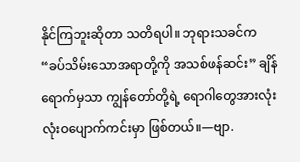နိုင်ကြဘူးဆိုတာ သတိရပါ။ ဘုရားသခင်က “ခပ်သိမ်းသောအရာတို့ကို အသစ်ဖန်ဆင်း” ချိန်ရောက်မှသာ ကျွန်တော်တို့ရဲ့ ရောဂါတွေအားလုံး လုံးဝပျောက်ကင်းမှာ ဖြစ်တယ်။—ဗျာ.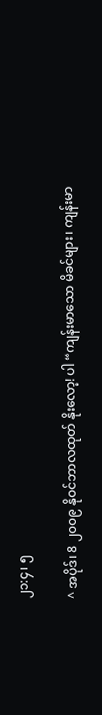၂၁:၄၊ ၅

^ အပိုဒ်၊ 8 ၂၀၀၉ နိုဝင်ဘာလထုတ် နိုးလော့! ပါ “ကျန်းမာသော မိခင်များ၊ ကျန်းမာ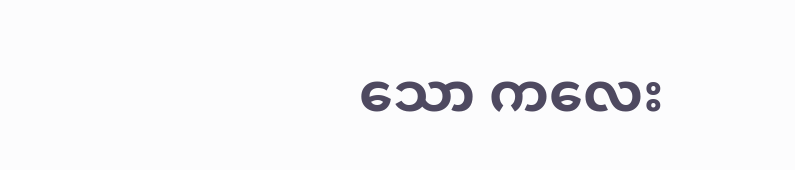သော ကလေး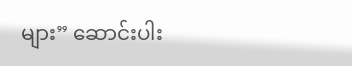များ” ဆောင်းပါး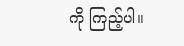ကို ကြည့်ပါ။